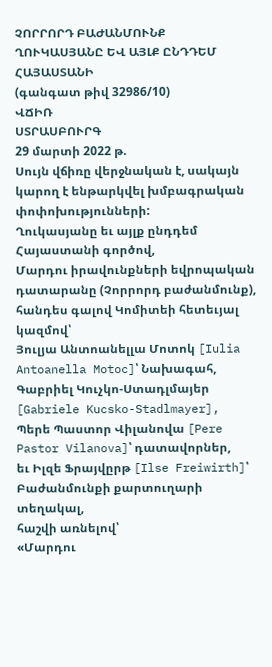ՉՈՐՐՈՐԴ ԲԱԺԱՆՄՈՒՆՔ
ՂՈՒԿԱՍՅԱՆԸ ԵՎ ԱՅԼՔ ԸՆԴԴԵՄ ՀԱՅԱՍՏԱՆԻ
(գանգատ թիվ 32986/10)
ՎՃԻՌ
ՍՏՐԱՍԲՈՒՐԳ
29 մարտի 2022 թ.
Սույն վճիռը վերջնական է, սակայն կարող է ենթարկվել խմբագրական փոփոխությունների:
Ղուկասյանը եւ այլք ընդդեմ Հայաստանի գործով,
Մարդու իրավունքների եվրոպական դատարանը (Չորրորդ բաժանմունք), հանդես գալով Կոմիտեի հետեւյալ կազմով՝
Յուլյա Անտոանելլա Մոտոկ [Iulia Antoanella Motoc]՝ Նախագահ,
Գաբրիել Կուչկո-Ստադլմայեր [Gabriele Kucsko-Stadlmayer],
Պերե Պաստոր Վիլանովա [Pere Pastor Vilanova]՝ դատավորներ,
եւ Իլզե Ֆրայվըրթ [Ilse Freiwirth]՝ Բաժանմունքի քարտուղարի տեղակալ,
հաշվի առնելով՝
«Մարդու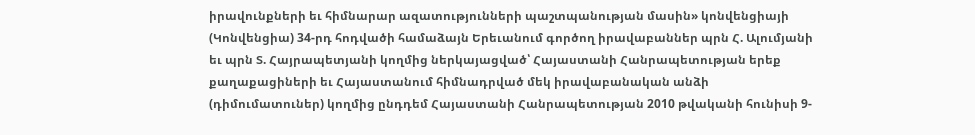իրավունքների եւ հիմնարար ազատությունների պաշտպանության մասին» կոնվենցիայի (Կոնվենցիա) 34-րդ հոդվածի համաձայն Երեւանում գործող իրավաբաններ պրն Հ. Ալումյանի եւ պրն Տ. Հայրապետյանի կողմից ներկայացված՝ Հայաստանի Հանրապետության երեք քաղաքացիների եւ Հայաստանում հիմնադրված մեկ իրավաբանական անձի (դիմումատուներ) կողմից ընդդեմ Հայաստանի Հանրապետության 2010 թվականի հունիսի 9-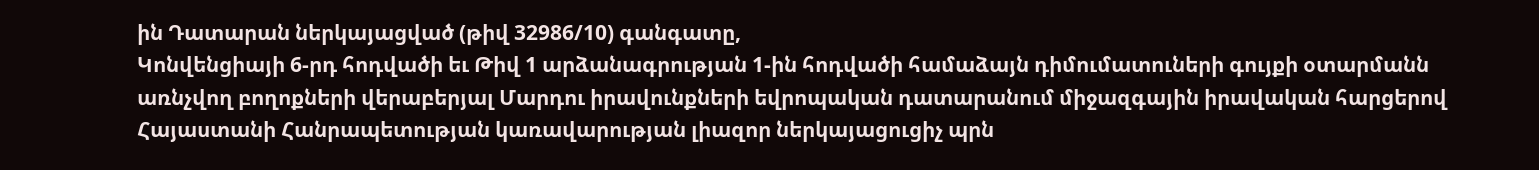ին Դատարան ներկայացված (թիվ 32986/10) գանգատը,
Կոնվենցիայի 6-րդ հոդվածի եւ Թիվ 1 արձանագրության 1-ին հոդվածի համաձայն դիմումատուների գույքի օտարմանն առնչվող բողոքների վերաբերյալ Մարդու իրավունքների եվրոպական դատարանում միջազգային իրավական հարցերով Հայաստանի Հանրապետության կառավարության լիազոր ներկայացուցիչ պրն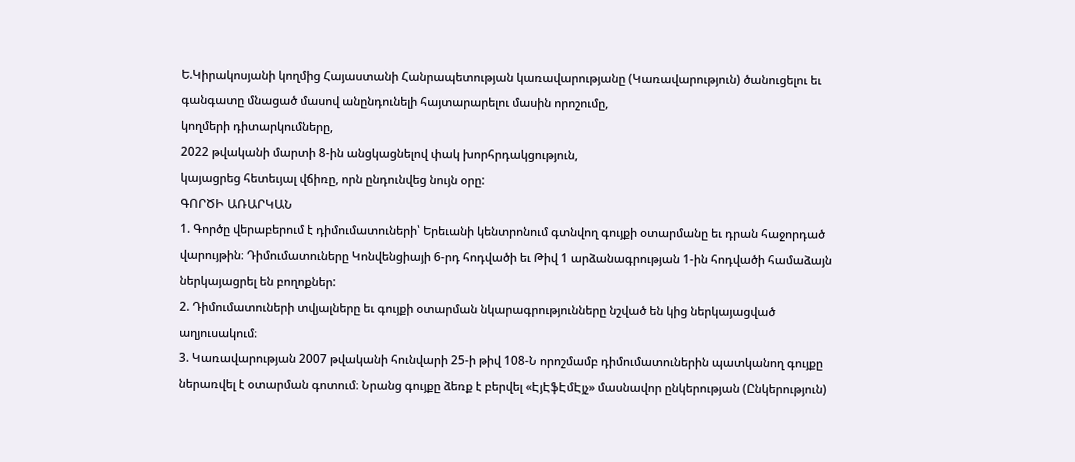Ե.Կիրակոսյանի կողմից Հայաստանի Հանրապետության կառավարությանը (Կառավարություն) ծանուցելու եւ գանգատը մնացած մասով անընդունելի հայտարարելու մասին որոշումը,
կողմերի դիտարկումները,
2022 թվականի մարտի 8-ին անցկացնելով փակ խորհրդակցություն,
կայացրեց հետեւյալ վճիռը, որն ընդունվեց նույն օրը:
ԳՈՐԾԻ ԱՌԱՐԿԱՆ
1. Գործը վերաբերում է դիմումատուների՝ Երեւանի կենտրոնում գտնվող գույքի օտարմանը եւ դրան հաջորդած վարույթին։ Դիմումատուները Կոնվենցիայի 6-րդ հոդվածի եւ Թիվ 1 արձանագրության 1-ին հոդվածի համաձայն ներկայացրել են բողոքներ:
2. Դիմումատուների տվյալները եւ գույքի օտարման նկարագրությունները նշված են կից ներկայացված աղյուսակում։
3. Կառավարության 2007 թվականի հունվարի 25-ի թիվ 108-Ն որոշմամբ դիմումատուներին պատկանող գույքը ներառվել է օտարման գոտում։ Նրանց գույքը ձեռք է բերվել «ԷյԷֆԷմԷյչ» մասնավոր ընկերության (Ընկերություն)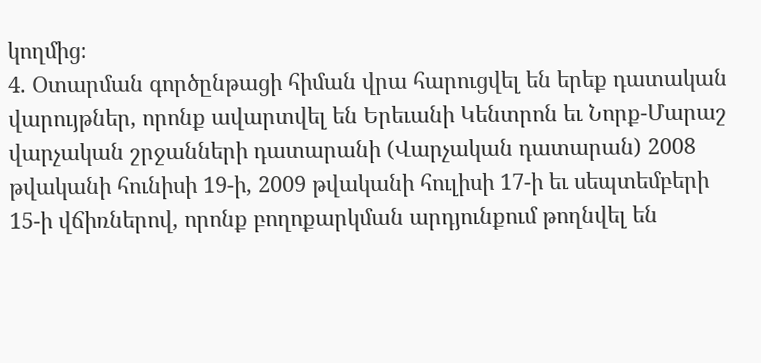կողմից։
4. Օտարման գործընթացի հիման վրա հարուցվել են երեք դատական վարույթներ, որոնք ավարտվել են Երեւանի Կենտրոն եւ Նորք-Մարաշ վարչական շրջանների դատարանի (Վարչական դատարան) 2008 թվականի հունիսի 19-ի, 2009 թվականի հուլիսի 17-ի եւ սեպտեմբերի 15-ի վճիռներով, որոնք բողոքարկման արդյունքում թողնվել են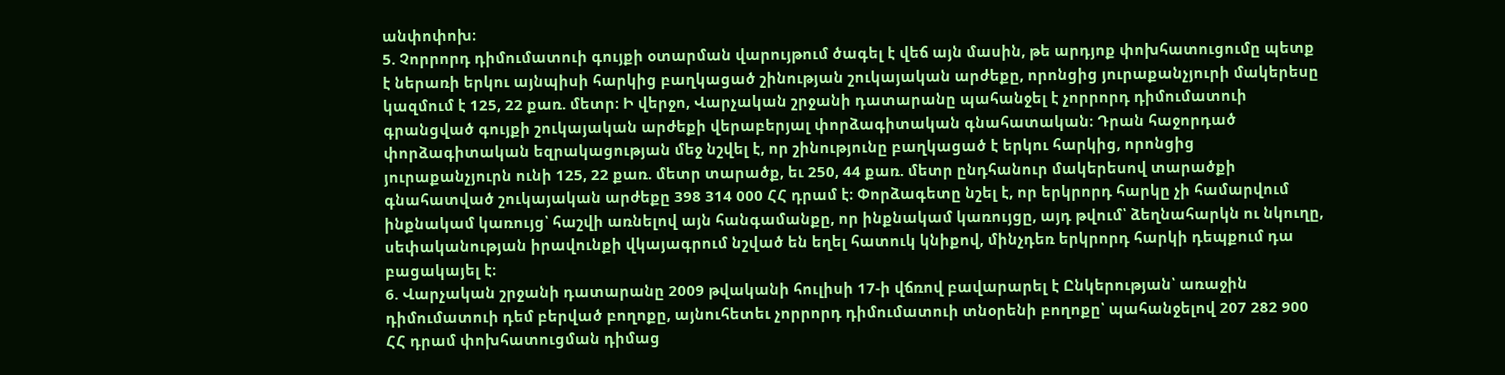անփոփոխ։
5. Չորրորդ դիմումատուի գույքի օտարման վարույթում ծագել է վեճ այն մասին, թե արդյոք փոխհատուցումը պետք է ներառի երկու այնպիսի հարկից բաղկացած շինության շուկայական արժեքը, որոնցից յուրաքանչյուրի մակերեսը կազմում է 125, 22 քառ. մետր։ Ի վերջո, Վարչական շրջանի դատարանը պահանջել է չորրորդ դիմումատուի գրանցված գույքի շուկայական արժեքի վերաբերյալ փորձագիտական գնահատական։ Դրան հաջորդած փորձագիտական եզրակացության մեջ նշվել է, որ շինությունը բաղկացած է երկու հարկից, որոնցից յուրաքանչյուրն ունի 125, 22 քառ. մետր տարածք, եւ 250, 44 քառ. մետր ընդհանուր մակերեսով տարածքի գնահատված շուկայական արժեքը 398 314 000 ՀՀ դրամ է։ Փորձագետը նշել է, որ երկրորդ հարկը չի համարվում ինքնակամ կառույց՝ հաշվի առնելով այն հանգամանքը, որ ինքնակամ կառույցը, այդ թվում՝ ձեղնահարկն ու նկուղը, սեփականության իրավունքի վկայագրում նշված են եղել հատուկ կնիքով, մինչդեռ երկրորդ հարկի դեպքում դա բացակայել է։
6. Վարչական շրջանի դատարանը 2009 թվականի հուլիսի 17-ի վճռով բավարարել է Ընկերության՝ առաջին դիմումատուի դեմ բերված բողոքը, այնուհետեւ չորրորդ դիմումատուի տնօրենի բողոքը՝ պահանջելով 207 282 900 ՀՀ դրամ փոխհատուցման դիմաց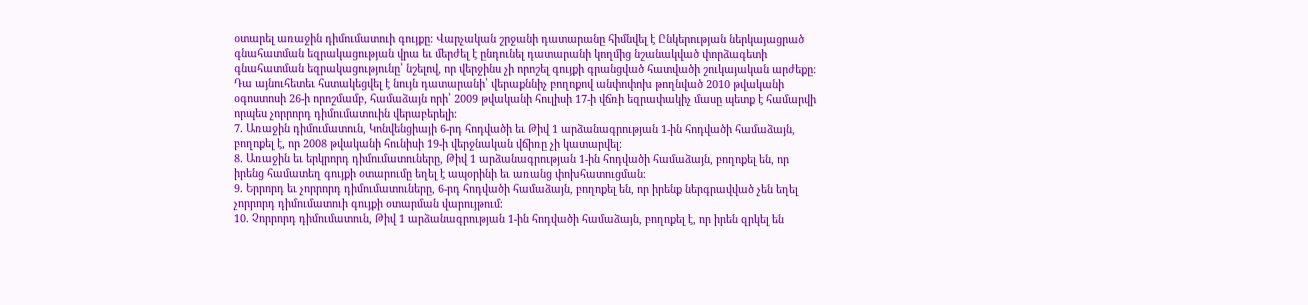օտարել առաջին դիմումատուի գույքը։ Վարչական շրջանի դատարանը հիմնվել է Ընկերության ներկայացրած գնահատման եզրակացության վրա եւ մերժել է ընդունել դատարանի կողմից նշանակված փորձագետի գնահատման եզրակացությունը՝ նշելով, որ վերջինս չի որոշել գույքի գրանցված հատվածի շուկայական արժեքը։ Դա այնուհետեւ հստակեցվել է նույն դատարանի՝ վերաքննիչ բողոքով անփոփոխ թողնված 2010 թվականի օգոստոսի 26-ի որոշմամբ, համաձայն որի՝ 2009 թվականի հուլիսի 17-ի վճռի եզրափակիչ մասը պետք է համարվի որպես չորրորդ դիմումատուին վերաբերելի։
7. Առաջին դիմումատուն, Կոնվենցիայի 6-րդ հոդվածի եւ Թիվ 1 արձանագրության 1-ին հոդվածի համաձայն, բողոքել է, որ 2008 թվականի հունիսի 19-ի վերջնական վճիռը չի կատարվել։
8. Առաջին եւ երկրորդ դիմումատուները, Թիվ 1 արձանագրության 1-ին հոդվածի համաձայն, բողոքել են, որ իրենց համատեղ գույքի օտարումը եղել է ապօրինի եւ առանց փոխհատուցման։
9. Երրորդ եւ չորրորդ դիմումատուները, 6-րդ հոդվածի համաձայն, բողոքել են, որ իրենք ներգրավված չեն եղել չորրորդ դիմումատուի գույքի օտարման վարույթում։
10. Չորրորդ դիմումատուն, Թիվ 1 արձանագրության 1-ին հոդվածի համաձայն, բողոքել է, որ իրեն զրկել են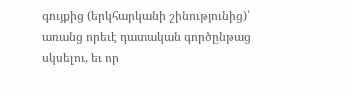գույքից (երկհարկանի շինությունից)՝ առանց որեւէ դատական գործընթաց սկսելու, եւ որ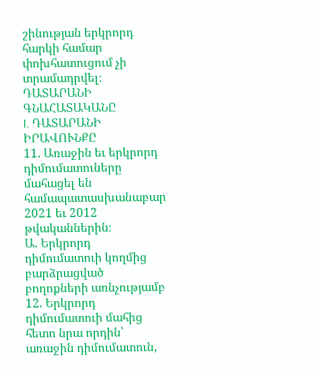շինության երկրորդ հարկի համար փոխհատուցում չի տրամադրվել։
ԴԱՏԱՐԱՆԻ ԳՆԱՀԱՏԱԿԱՆԸ
I. ԴԱՏԱՐԱՆԻ ԻՐԱՎՈՒՆՔԸ
11. Առաջին եւ երկրորդ դիմումատուները մահացել են համապատասխանաբար 2021 եւ 2012 թվականներին։
Ա. Երկրորդ դիմումատուի կողմից բարձրացված բողոքների առնչությամբ
12. Երկրորդ դիմումատուի մահից հետո նրա որդին՝ առաջին դիմումատուն,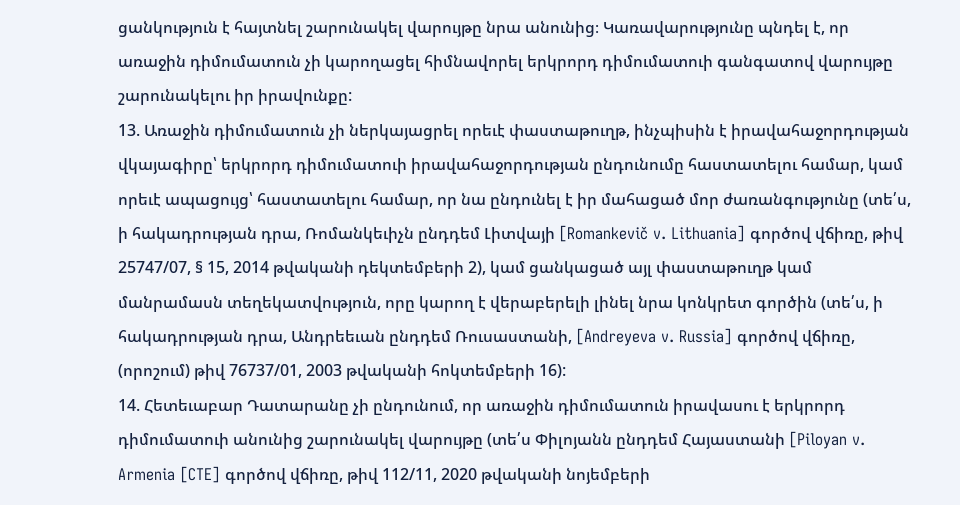ցանկություն է հայտնել շարունակել վարույթը նրա անունից։ Կառավարությունը պնդել է, որ առաջին դիմումատուն չի կարողացել հիմնավորել երկրորդ դիմումատուի գանգատով վարույթը շարունակելու իր իրավունքը:
13. Առաջին դիմումատուն չի ներկայացրել որեւէ փաստաթուղթ, ինչպիսին է իրավահաջորդության վկայագիրը՝ երկրորդ դիմումատուի իրավահաջորդության ընդունումը հաստատելու համար, կամ որեւէ ապացույց՝ հաստատելու համար, որ նա ընդունել է իր մահացած մոր ժառանգությունը (տե՛ս, ի հակադրության դրա, Ռոմանկեւիչն ընդդեմ Լիտվայի [Romankevič v. Lithuania] գործով վճիռը, թիվ 25747/07, § 15, 2014 թվականի դեկտեմբերի 2), կամ ցանկացած այլ փաստաթուղթ կամ մանրամասն տեղեկատվություն, որը կարող է վերաբերելի լինել նրա կոնկրետ գործին (տե՛ս, ի հակադրության դրա, Անդրեեւան ընդդեմ Ռուսաստանի, [Andreyeva v. Russia] գործով վճիռը, (որոշում) թիվ 76737/01, 2003 թվականի հոկտեմբերի 16):
14. Հետեւաբար Դատարանը չի ընդունում, որ առաջին դիմումատուն իրավասու է երկրորդ դիմումատուի անունից շարունակել վարույթը (տե՛ս Փիլոյանն ընդդեմ Հայաստանի [Piloyan v. Armenia [CTE] գործով վճիռը, թիվ 112/11, 2020 թվականի նոյեմբերի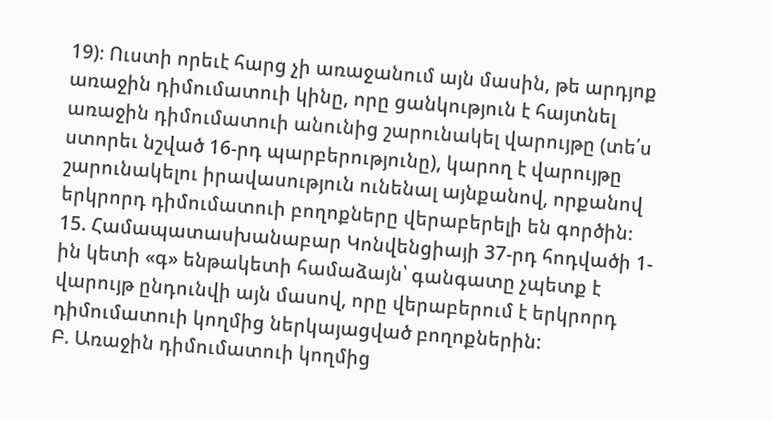19)։ Ուստի որեւէ հարց չի առաջանում այն մասին, թե արդյոք առաջին դիմումատուի կինը, որը ցանկություն է հայտնել առաջին դիմումատուի անունից շարունակել վարույթը (տե՛ս ստորեւ նշված 16-րդ պարբերությունը), կարող է վարույթը շարունակելու իրավասություն ունենալ այնքանով, որքանով երկրորդ դիմումատուի բողոքները վերաբերելի են գործին։
15. Համապատասխանաբար Կոնվենցիայի 37-րդ հոդվածի 1-ին կետի «գ» ենթակետի համաձայն՝ գանգատը չպետք է վարույթ ընդունվի այն մասով, որը վերաբերում է երկրորդ դիմումատուի կողմից ներկայացված բողոքներին:
Բ. Առաջին դիմումատուի կողմից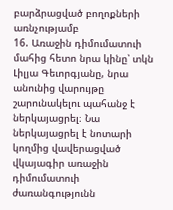բարձրացված բողոքների առնչությամբ
16. Առաջին դիմումատուի մահից հետո նրա կինը՝ տկն Լիլյա Գեւորգյանը, նրա անունից վարույթը շարունակելու պահանջ է ներկայացրել։ Նա ներկայացրել է նոտարի կողմից վավերացված վկայագիր առաջին դիմումատուի ժառանգությունն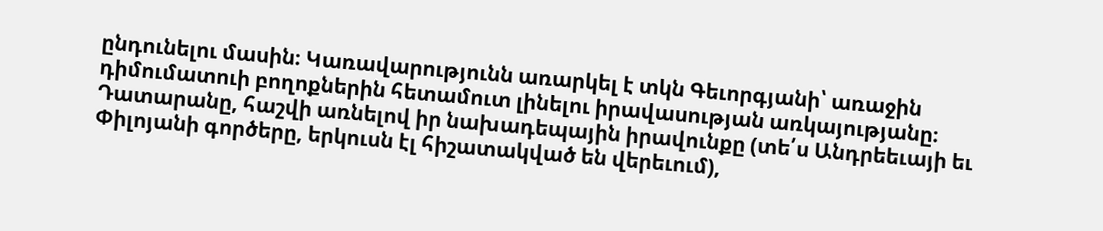ընդունելու մասին։ Կառավարությունն առարկել է տկն Գեւորգյանի՝ առաջին դիմումատուի բողոքներին հետամուտ լինելու իրավասության առկայությանը։ Դատարանը, հաշվի առնելով իր նախադեպային իրավունքը (տե՛ս Անդրեեւայի եւ Փիլոյանի գործերը, երկուսն էլ հիշատակված են վերեւում),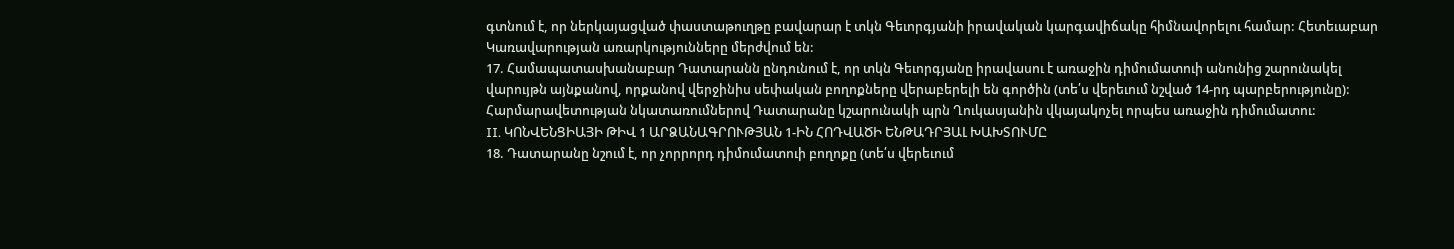գտնում է, որ ներկայացված փաստաթուղթը բավարար է տկն Գեւորգյանի իրավական կարգավիճակը հիմնավորելու համար: Հետեւաբար Կառավարության առարկությունները մերժվում են:
17. Համապատասխանաբար Դատարանն ընդունում է, որ տկն Գեւորգյանը իրավասու է առաջին դիմումատուի անունից շարունակել վարույթն այնքանով, որքանով վերջինիս սեփական բողոքները վերաբերելի են գործին (տե՛ս վերեւում նշված 14-րդ պարբերությունը): Հարմարավետության նկատառումներով Դատարանը կշարունակի պրն Ղուկասյանին վկայակոչել որպես առաջին դիմումատու:
II. ԿՈՆՎԵՆՑԻԱՅԻ ԹԻՎ 1 ԱՐՁԱՆԱԳՐՈՒԹՅԱՆ 1-ԻՆ ՀՈԴՎԱԾԻ ԵՆԹԱԴՐՅԱԼ ԽԱԽՏՈՒՄԸ
18. Դատարանը նշում է, որ չորրորդ դիմումատուի բողոքը (տե՛ս վերեւում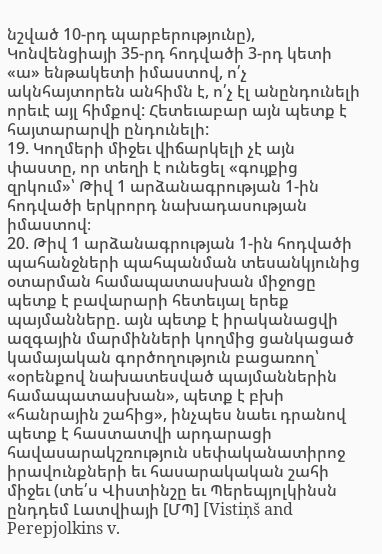նշված 10-րդ պարբերությունը), Կոնվենցիայի 35-րդ հոդվածի 3-րդ կետի «ա» ենթակետի իմաստով, ո՛չ ակնհայտորեն անհիմն է, ո՛չ էլ անընդունելի որեւէ այլ հիմքով: Հետեւաբար այն պետք է հայտարարվի ընդունելի:
19. Կողմերի միջեւ վիճարկելի չէ այն փաստը, որ տեղի է ունեցել «գույքից զրկում»՝ Թիվ 1 արձանագրության 1-ին հոդվածի երկրորդ նախադասության իմաստով։
20. Թիվ 1 արձանագրության 1-ին հոդվածի պահանջների պահպանման տեսանկյունից օտարման համապատասխան միջոցը պետք է բավարարի հետեւյալ երեք պայմանները. այն պետք է իրականացվի ազգային մարմինների կողմից ցանկացած կամայական գործողություն բացառող՝ «օրենքով նախատեսված պայմաններին համապատասխան», պետք է բխի «հանրային շահից», ինչպես նաեւ դրանով պետք է հաստատվի արդարացի հավասարակշռություն սեփականատիրոջ իրավունքների եւ հասարակական շահի միջեւ (տե՛ս Վիստինշը եւ Պերեպյոլկինսն ընդդեմ Լատվիայի [ՄՊ] [Vistiņš and Perepjolkins v.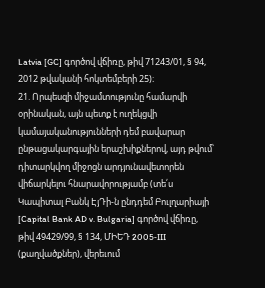Latvia [GC] գործով վճիռը, թիվ 71243/01, § 94, 2012 թվականի հոկտեմբերի 25)։
21. Որպեսզի միջամտությունը համարվի օրինական, այն պետք է ուղեկցվի կամայականությունների դեմ բավարար ընթացակարգային երաշխիքներով, այդ թվում՝ դիտարկվող միջոցն արդյունավետորեն վիճարկելու հնարավորությամբ (տե՛ս Կապիտալ Բանկ ԷյԴի-ն ընդդեմ Բուլղարիայի [Capital Bank AD v. Bulgaria] գործով վճիռը, թիվ 49429/99, § 134, ՄԻԵԴ 2005‑III (քաղվածքներ), վերեւում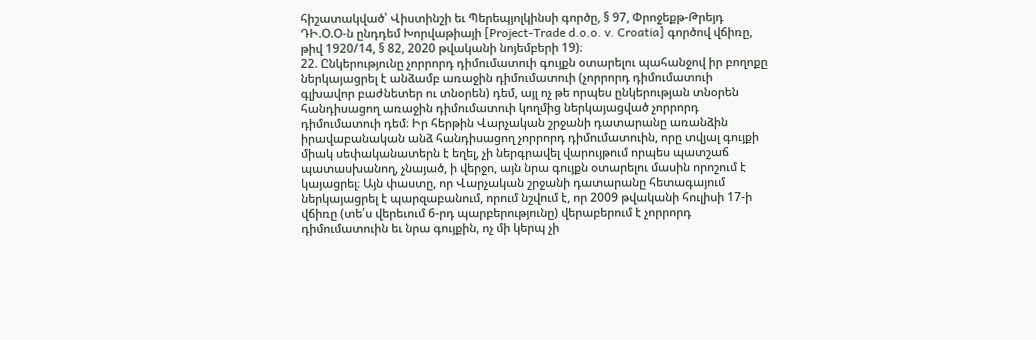հիշատակված՝ Վիստինշի եւ Պերեպյոլկինսի գործը, § 97, Փրոջեքթ-Թրեյդ ԴԻ.Օ.Օ-ն ընդդեմ Խորվաթիայի [Project-Trade d.o.o. v. Croatia] գործով վճիռը, թիվ 1920/14, § 82, 2020 թվականի նոյեմբերի 19)։
22. Ընկերությունը չորրորդ դիմումատուի գույքն օտարելու պահանջով իր բողոքը ներկայացրել է անձամբ առաջին դիմումատուի (չորրորդ դիմումատուի գլխավոր բաժնետեր ու տնօրեն) դեմ, այլ ոչ թե որպես ընկերության տնօրեն հանդիսացող առաջին դիմումատուի կողմից ներկայացված չորրորդ դիմումատուի դեմ։ Իր հերթին Վարչական շրջանի դատարանը առանձին իրավաբանական անձ հանդիսացող չորրորդ դիմումատուին, որը տվյալ գույքի միակ սեփականատերն է եղել, չի ներգրավել վարույթում որպես պատշաճ պատասխանող, չնայած, ի վերջո, այն նրա գույքն օտարելու մասին որոշում է կայացրել։ Այն փաստը, որ Վարչական շրջանի դատարանը հետագայում ներկայացրել է պարզաբանում, որում նշվում է, որ 2009 թվականի հուլիսի 17-ի վճիռը (տե՛ս վերեւում 6-րդ պարբերությունը) վերաբերում է չորրորդ դիմումատուին եւ նրա գույքին, ոչ մի կերպ չի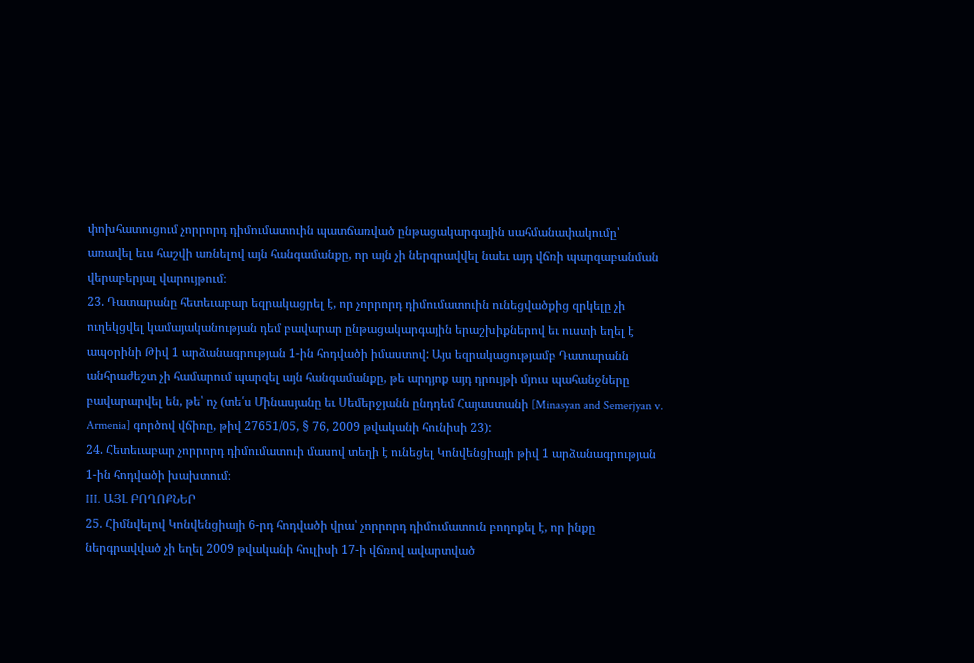փոխհատուցում չորրորդ դիմումատուին պատճառված ընթացակարգային սահմանափակումը՝ առավել եւս հաշվի առնելով այն հանգամանքը, որ այն չի ներգրավվել նաեւ այդ վճռի պարզաբանման վերաբերյալ վարույթում։
23. Դատարանը հետեւաբար եզրակացրել է, որ չորրորդ դիմումատուին ունեցվածքից զրկելը չի ուղեկցվել կամայականության դեմ բավարար ընթացակարգային երաշխիքներով եւ ուստի եղել է ապօրինի Թիվ 1 արձանագրության 1-ին հոդվածի իմաստով: Այս եզրակացությամբ Դատարանն անհրաժեշտ չի համարում պարզել այն հանգամանքը, թե արդյոք այդ դրույթի մյուս պահանջները բավարարվել են, թե՝ ոչ (տե՛ս Մինասյանը եւ Սեմերջյանն ընդդեմ Հայաստանի [Minasyan and Semerjyan v. Armenia] գործով վճիռը, թիվ 27651/05, § 76, 2009 թվականի հունիսի 23):
24. Հետեւաբար չորրորդ դիմումատուի մասով տեղի է ունեցել Կոնվենցիայի թիվ 1 արձանագրության 1-ին հոդվածի խախտում։
III. ԱՅԼ ԲՈՂՈՔՆԵՐ
25. Հիմնվելով Կոնվենցիայի 6-րդ հոդվածի վրա՝ չորրորդ դիմումատուն բողոքել է, որ ինքը ներգրավված չի եղել 2009 թվականի հուլիսի 17-ի վճռով ավարտված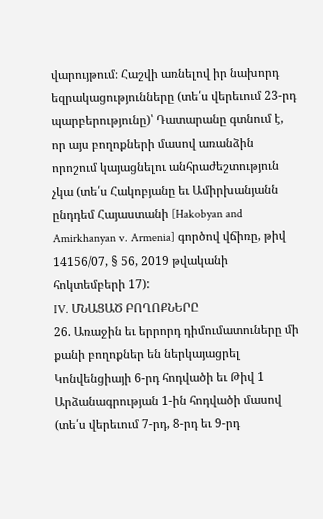վարույթում։ Հաշվի առնելով իր նախորդ եզրակացությունները (տե՛ս վերեւում 23-րդ պարբերությունը)՝ Դատարանը գտնում է, որ այս բողոքների մասով առանձին որոշում կայացնելու անհրաժեշտություն չկա (տե՛ս Հակոբյանը եւ Ամիրխանյանն ընդդեմ Հայաստանի [Hakobyan and Amirkhanyan v. Armenia] գործով վճիռը, թիվ 14156/07, § 56, 2019 թվականի հոկտեմբերի 17):
IV. ՄՆԱՑԱԾ ԲՈՂՈՔՆԵՐԸ
26. Առաջին եւ երրորդ դիմումատուները մի քանի բողոքներ են ներկայացրել Կոնվենցիայի 6-րդ հոդվածի եւ Թիվ 1 Արձանագրության 1-ին հոդվածի մասով (տե՛ս վերեւում 7-րդ, 8-րդ եւ 9-րդ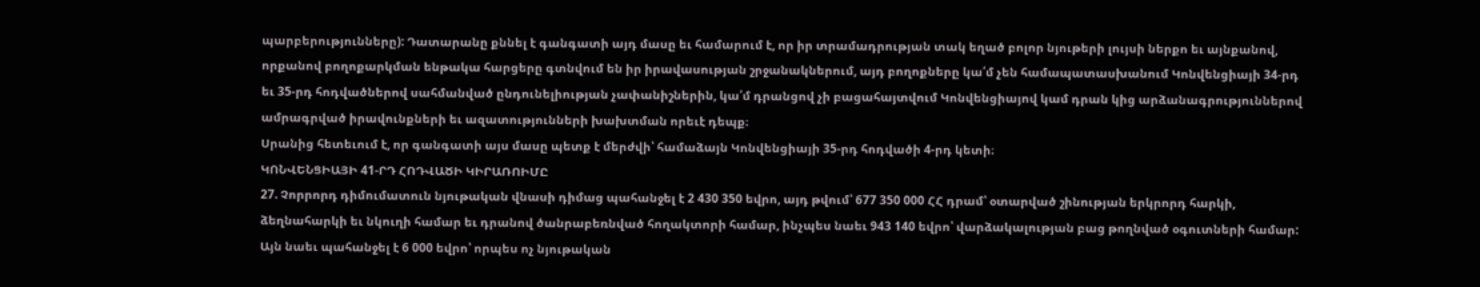պարբերությունները): Դատարանը քննել է գանգատի այդ մասը եւ համարում է, որ իր տրամադրության տակ եղած բոլոր նյութերի լույսի ներքո եւ այնքանով, որքանով բողոքարկման ենթակա հարցերը գտնվում են իր իրավասության շրջանակներում, այդ բողոքները կա՛մ չեն համապատասխանում Կոնվենցիայի 34-րդ եւ 35-րդ հոդվածներով սահմանված ընդունելիության չափանիշներին, կա՛մ դրանցով չի բացահայտվում Կոնվենցիայով կամ դրան կից արձանագրություններով ամրագրված իրավունքների եւ ազատությունների խախտման որեւէ դեպք։
Սրանից հետեւում է, որ գանգատի այս մասը պետք է մերժվի՝ համաձայն Կոնվենցիայի 35-րդ հոդվածի 4-րդ կետի։
ԿՈՆՎԵՆՑԻԱՅԻ 41-ՐԴ ՀՈԴՎԱԾԻ ԿԻՐԱՌՈԻՄԸ
27. Չորրորդ դիմումատուն նյութական վնասի դիմաց պահանջել է 2 430 350 եվրո, այդ թվում՝ 677 350 000 ՀՀ դրամ՝ օտարված շինության երկրորդ հարկի, ձեղնահարկի եւ նկուղի համար եւ դրանով ծանրաբեռնված հողակտորի համար, ինչպես նաեւ 943 140 եվրո՝ վարձակալության բաց թողնված օգուտների համար: Այն նաեւ պահանջել է 6 000 եվրո՝ որպես ոչ նյութական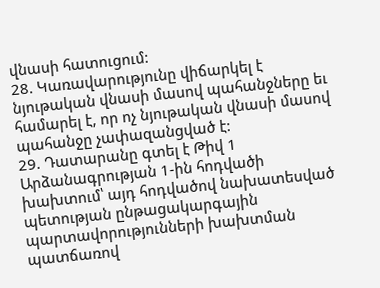վնասի հատուցում:
28. Կառավարությունը վիճարկել է նյութական վնասի մասով պահանջները եւ համարել է, որ ոչ նյութական վնասի մասով պահանջը չափազանցված է:
29. Դատարանը գտել է Թիվ 1 Արձանագրության 1-ին հոդվածի խախտում՝ այդ հոդվածով նախատեսված պետության ընթացակարգային պարտավորությունների խախտման պատճառով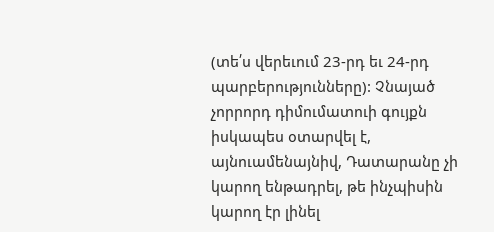(տե՛ս վերեւում 23-րդ եւ 24-րդ պարբերությունները): Չնայած չորրորդ դիմումատուի գույքն իսկապես օտարվել է, այնուամենայնիվ, Դատարանը չի կարող ենթադրել, թե ինչպիսին կարող էր լինել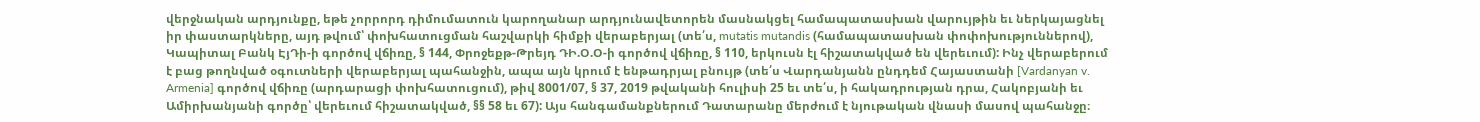վերջնական արդյունքը, եթե չորրորդ դիմումատուն կարողանար արդյունավետորեն մասնակցել համապատասխան վարույթին եւ ներկայացնել իր փաստարկները, այդ թվում՝ փոխհատուցման հաշվարկի հիմքի վերաբերյալ (տե՛ս, mutatis mutandis (համապատասխան փոփոխություններով), Կապիտալ Բանկ ԷյԴի-ի գործով վճիռը, § 144, Փրոջեքթ-Թրեյդ ԴԻ.Օ.Օ-ի գործով վճիռը, § 110, երկուսն էլ հիշատակված են վերեւում): Ինչ վերաբերում է բաց թողնված օգուտների վերաբերյալ պահանջին, ապա այն կրում է ենթադրյալ բնույթ (տե՛ս Վարդանյանն ընդդեմ Հայաստանի [Vardanyan v. Armenia] գործով վճիռը (արդարացի փոխհատուցում), թիվ 8001/07, § 37, 2019 թվականի հուլիսի 25 եւ տե՛ս, ի հակադրության դրա, Հակոբյանի եւ Ամիրխանյանի գործը՝ վերեւում հիշատակված, §§ 58 եւ 67): Այս հանգամանքներում Դատարանը մերժում է նյութական վնասի մասով պահանջը։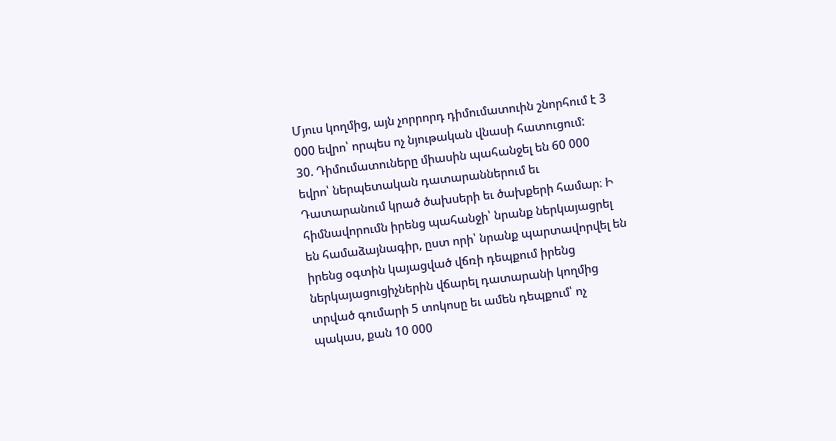Մյուս կողմից, այն չորրորդ դիմումատուին շնորհում է 3 000 եվրո՝ որպես ոչ նյութական վնասի հատուցում:
30. Դիմումատուները միասին պահանջել են 60 000 եվրո՝ ներպետական դատարաններում եւ Դատարանում կրած ծախսերի եւ ծախքերի համար։ Ի հիմնավորումն իրենց պահանջի՝ նրանք ներկայացրել են համաձայնագիր, ըստ որի՝ նրանք պարտավորվել են իրենց օգտին կայացված վճռի դեպքում իրենց ներկայացուցիչներին վճարել դատարանի կողմից տրված գումարի 5 տոկոսը եւ ամեն դեպքում՝ ոչ պակաս, քան 10 000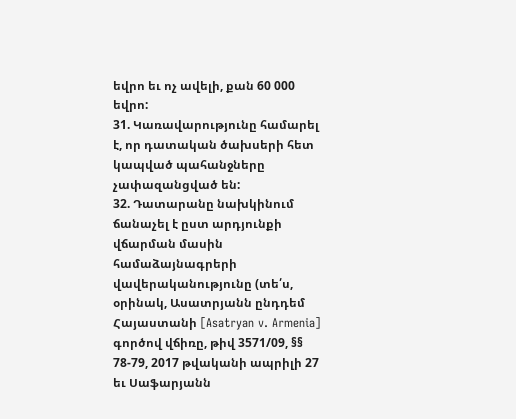եվրո եւ ոչ ավելի, քան 60 000 եվրո:
31. Կառավարությունը համարել է, որ դատական ծախսերի հետ կապված պահանջները չափազանցված են:
32. Դատարանը նախկինում ճանաչել է ըստ արդյունքի վճարման մասին համաձայնագրերի վավերականությունը (տե՛ս, օրինակ, Ասատրյանն ընդդեմ Հայաստանի [Asatryan v. Armenia] գործով վճիռը, թիվ 3571/09, §§ 78-79, 2017 թվականի ապրիլի 27 եւ Սաֆարյանն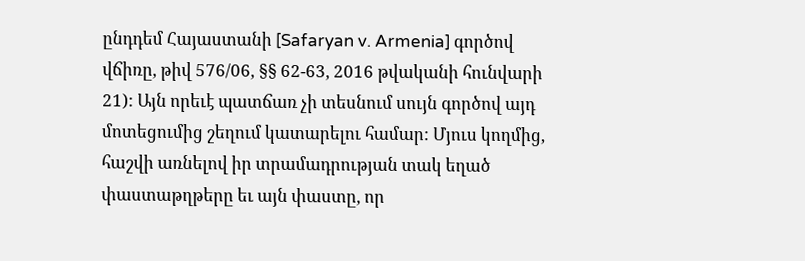ընդդեմ Հայաստանի [Safaryan v. Armenia] գործով վճիռը, թիվ 576/06, §§ 62-63, 2016 թվականի հունվարի 21): Այն որեւէ պատճառ չի տեսնում սույն գործով այդ մոտեցումից շեղում կատարելու համար: Մյուս կողմից, հաշվի առնելով իր տրամադրության տակ եղած փաստաթղթերը եւ այն փաստը, որ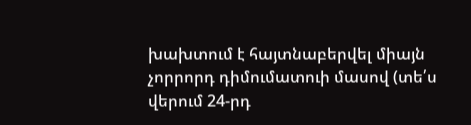խախտում է հայտնաբերվել միայն չորրորդ դիմումատուի մասով (տե՛ս վերում 24-րդ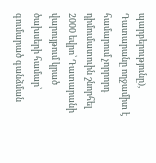պարբերությունը), Դատարանը ողջամիտ է համարում չորրորդ դիմումատուին շնորհել 2000 եվրո՝ Դատարանի վարույթում կրած ծախսերի համար՝ գումարած գանձման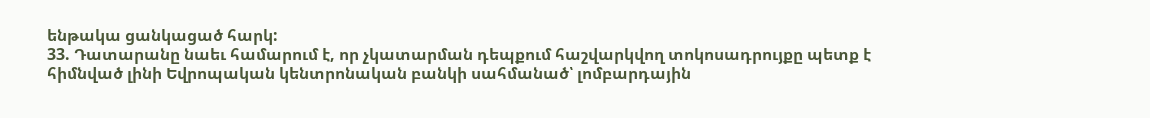ենթակա ցանկացած հարկ:
33. Դատարանը նաեւ համարում է, որ չկատարման դեպքում հաշվարկվող տոկոսադրույքը պետք է հիմնված լինի Եվրոպական կենտրոնական բանկի սահմանած՝ լոմբարդային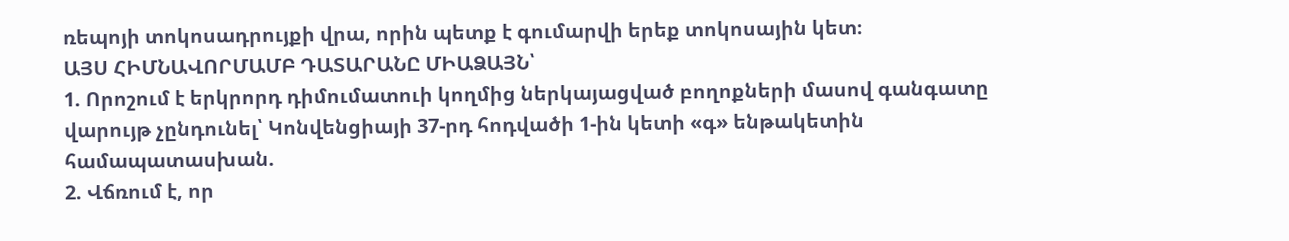ռեպոյի տոկոսադրույքի վրա, որին պետք է գումարվի երեք տոկոսային կետ։
ԱՅՍ ՀԻՄՆԱՎՈՐՄԱՄԲ ԴԱՏԱՐԱՆԸ ՄԻԱՁԱՅՆ՝
1. Որոշում է երկրորդ դիմումատուի կողմից ներկայացված բողոքների մասով գանգատը վարույթ չընդունել՝ Կոնվենցիայի 37-րդ հոդվածի 1-ին կետի «գ» ենթակետին համապատասխան.
2. Վճռում է, որ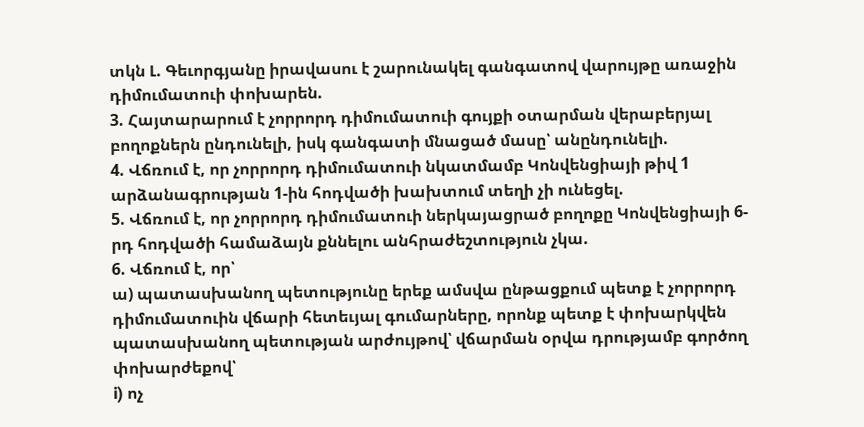տկն Լ. Գեւորգյանը իրավասու է շարունակել գանգատով վարույթը առաջին դիմումատուի փոխարեն.
3. Հայտարարում է չորրորդ դիմումատուի գույքի օտարման վերաբերյալ բողոքներն ընդունելի, իսկ գանգատի մնացած մասը՝ անընդունելի.
4. Վճռում է, որ չորրորդ դիմումատուի նկատմամբ Կոնվենցիայի թիվ 1 արձանագրության 1-ին հոդվածի խախտում տեղի չի ունեցել.
5. Վճռում է, որ չորրորդ դիմումատուի ներկայացրած բողոքը Կոնվենցիայի 6-րդ հոդվածի համաձայն քննելու անհրաժեշտություն չկա.
6. Վճռում է, որ՝
ա) պատասխանող պետությունը երեք ամսվա ընթացքում պետք է չորրորդ դիմումատուին վճարի հետեւյալ գումարները, որոնք պետք է փոխարկվեն պատասխանող պետության արժույթով՝ վճարման օրվա դրությամբ գործող փոխարժեքով՝
i) ոչ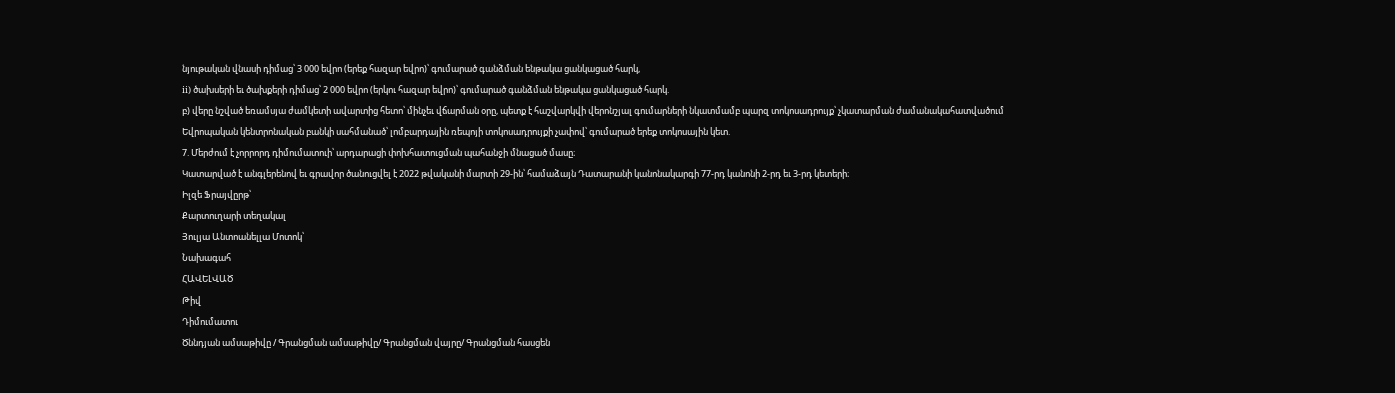նյութական վնասի դիմաց՝ 3 000 եվրո (երեք հազար եվրո)՝ գումարած գանձման ենթակա ցանկացած հարկ,
ii) ծախսերի եւ ծախքերի դիմաց՝ 2 000 եվրո (երկու հազար եվրո)՝ գումարած գանձման ենթակա ցանկացած հարկ.
բ) վերը նշված եռամսյա ժամկետի ավարտից հետո՝ մինչեւ վճարման օրը, պետք է հաշվարկվի վերոնշյալ գումարների նկատմամբ պարզ տոկոսադրույք՝ չկատարման ժամանակահատվածում Եվրոպական կենտրոնական բանկի սահմանած՝ լոմբարդային ռեպոյի տոկոսադրույքի չափով՝ գումարած երեք տոկոսային կետ.
7. Մերժում է չորրորդ դիմումատուի՝ արդարացի փոխհատուցման պահանջի մնացած մասը։
Կատարված է անգլերենով եւ գրավոր ծանուցվել է 2022 թվականի մարտի 29-ին՝ համաձայն Դատարանի կանոնակարգի 77-րդ կանոնի 2-րդ եւ 3-րդ կետերի։
Իլզե Ֆրայվըրթ՝
Քարտուղարի տեղակալ
Յուլյա Անտոանելլա Մոտոկ՝
Նախագահ
ՀԱՎԵԼՎԱԾ
Թիվ
Դիմումատու
Ծննդյան ամսաթիվը / Գրանցման ամսաթիվը/ Գրանցման վայրը/ Գրանցման հասցեն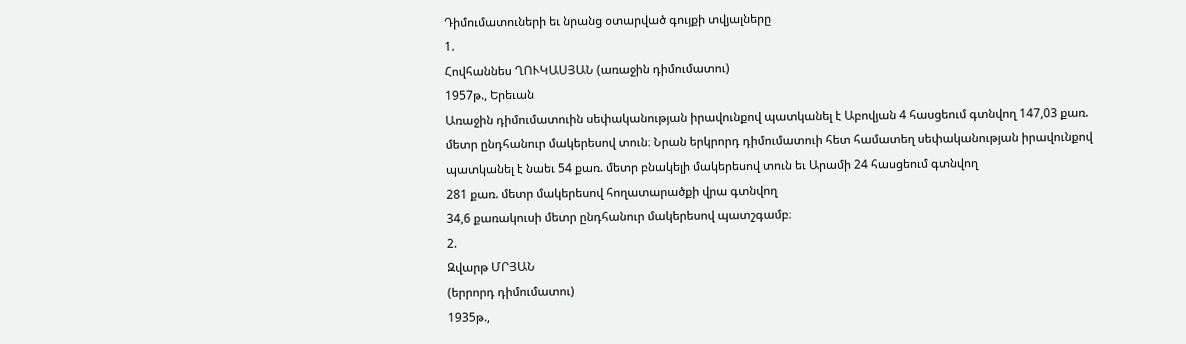Դիմումատուների եւ նրանց օտարված գույքի տվյալները
1.
Հովհաննես ՂՈՒԿԱՍՅԱՆ (առաջին դիմումատու)
1957թ., Երեւան
Առաջին դիմումատուին սեփականության իրավունքով պատկանել է Աբովյան 4 հասցեում գտնվող 147,03 քառ. մետր ընդհանուր մակերեսով տուն։ Նրան երկրորդ դիմումատուի հետ համատեղ սեփականության իրավունքով պատկանել է նաեւ 54 քառ. մետր բնակելի մակերեսով տուն եւ Արամի 24 հասցեում գտնվող
281 քառ. մետր մակերեսով հողատարածքի վրա գտնվող
34,6 քառակուսի մետր ընդհանուր մակերեսով պատշգամբ։
2.
Զվարթ ՄՐՅԱՆ
(երրորդ դիմումատու)
1935թ.,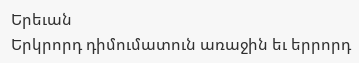Երեւան
Երկրորդ դիմումատուն առաջին եւ երրորդ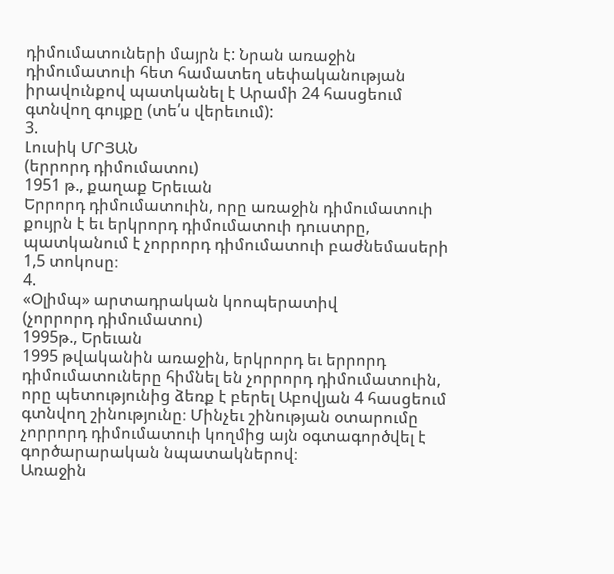դիմումատուների մայրն է: Նրան առաջին դիմումատուի հետ համատեղ սեփականության իրավունքով պատկանել է Արամի 24 հասցեում գտնվող գույքը (տե՛ս վերեւում):
3.
Լուսիկ ՄՐՅԱՆ
(երրորդ դիմումատու)
1951 թ., քաղաք Երեւան
Երրորդ դիմումատուին, որը առաջին դիմումատուի քույրն է եւ երկրորդ դիմումատուի դուստրը, պատկանում է չորրորդ դիմումատուի բաժնեմասերի 1,5 տոկոսը։
4.
«Օլիմպ» արտադրական կոոպերատիվ
(չորրորդ դիմումատու)
1995թ., Երեւան
1995 թվականին առաջին, երկրորդ եւ երրորդ դիմումատուները հիմնել են չորրորդ դիմումատուին, որը պետությունից ձեռք է բերել Աբովյան 4 հասցեում գտնվող շինությունը։ Մինչեւ շինության օտարումը չորրորդ դիմումատուի կողմից այն օգտագործվել է գործարարական նպատակներով։
Առաջին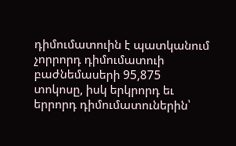դիմումատուին է պատկանում չորրորդ դիմումատուի բաժնեմասերի 95,875 տոկոսը, իսկ երկրորդ եւ երրորդ դիմումատուներին՝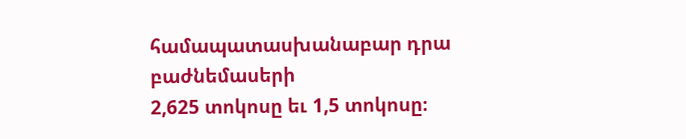համապատասխանաբար դրա բաժնեմասերի
2,625 տոկոսը եւ 1,5 տոկոսը։